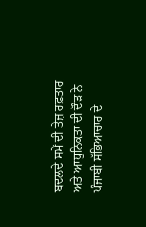ਬਦਲਦੇ ਸਮੇਂ ਦੀ ਤੇਜ਼ ਰਫ਼ਤਾਰ ਅਤੇ ਆਧੁਨਿਕਤਾ ਦੀ ਦੌੜ ਨੇ ਪੰਜਾਬੀ ਸੱਭਿਆਚਾਰ ਦੇ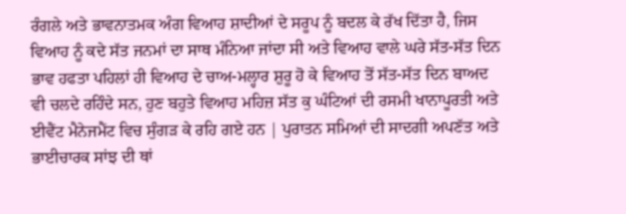ਰੰਗਲੇ ਅਤੇ ਭਾਵਨਾਤਮਕ ਅੰਗ ਵਿਆਹ ਸ਼ਾਦੀਆਂ ਦੇ ਸਰੂਪ ਨੂੰ ਬਦਲ ਕੇ ਰੱਖ ਦਿੱਤਾ ਹੈ, ਜਿਸ ਵਿਆਹ ਨੂੰ ਕਦੇ ਸੱਤ ਜਨਮਾਂ ਦਾ ਸਾਥ ਮੰਨਿਆ ਜਾਂਦਾ ਸੀ ਅਤੇ ਵਿਆਹ ਵਾਲੇ ਘਰੇ ਸੱਤ-ਸੱਤ ਦਿਨ ਭਾਵ ਹਫਤਾ ਪਹਿਲਾਂ ਹੀ ਵਿਆਹ ਦੇ ਚਾਅ-ਮਲ੍ਹਾਰ ਸ਼ੁਰੂ ਹੋ ਕੇ ਵਿਆਹ ਤੋਂ ਸੱਤ-ਸੱਤ ਦਿਨ ਬਾਅਦ ਵੀ ਚਲਦੇ ਰਹਿੰਦੇ ਸਨ, ਹੁਣ ਬਹੁਤੇ ਵਿਆਹ ਮਹਿਜ਼ ਸੱਤ ਕੁ ਘੰਟਿਆਂ ਦੀ ਰਸਮੀ ਖਾਨਾਪੂਰਤੀ ਅਤੇ ਈਵੈਂਟ ਮੈਨੇਜਮੈਂਟ ਵਿਚ ਸੁੰਗੜ ਕੇ ਰਹਿ ਗਏ ਹਨ | ਪੁਰਾਤਨ ਸਮਿਆਂ ਦੀ ਸਾਦਗੀ ਅਪਣੱਤ ਅਤੇ ਭਾਈਚਾਰਕ ਸਾਂਝ ਦੀ ਥਾਂ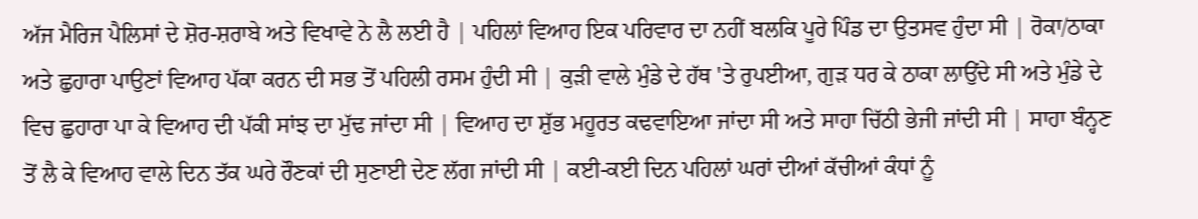ਅੱਜ ਮੈਰਿਜ ਪੈਲਿਸਾਂ ਦੇ ਸ਼ੋਰ-ਸ਼ਰਾਬੇ ਅਤੇ ਵਿਖਾਵੇ ਨੇ ਲੈ ਲਈ ਹੈ | ਪਹਿਲਾਂ ਵਿਆਹ ਇਕ ਪਰਿਵਾਰ ਦਾ ਨਹੀਂ ਬਲਕਿ ਪੂਰੇ ਪਿੰਡ ਦਾ ਉਤਸਵ ਹੁੰਦਾ ਸੀ | ਰੋਕਾ/ਠਾਕਾ ਅਤੇ ਛੁਹਾਰਾ ਪਾਉਣਾਂ ਵਿਆਹ ਪੱਕਾ ਕਰਨ ਦੀ ਸਭ ਤੋਂ ਪਹਿਲੀ ਰਸਮ ਹੁੰਦੀ ਸੀ | ਕੁੜੀ ਵਾਲੇ ਮੁੰਡੇ ਦੇ ਹੱਥ 'ਤੇ ਰੁਪਈਆ, ਗੁੜ ਧਰ ਕੇ ਠਾਕਾ ਲਾਉਂਦੇ ਸੀ ਅਤੇ ਮੁੰਡੇ ਦੇ ਵਿਚ ਛੁਹਾਰਾ ਪਾ ਕੇ ਵਿਆਹ ਦੀ ਪੱਕੀ ਸਾਂਝ ਦਾ ਮੁੱਢ ਜਾਂਦਾ ਸੀ | ਵਿਆਹ ਦਾ ਸ਼ੁੱਭ ਮਹੂਰਤ ਕਢਵਾਇਆ ਜਾਂਦਾ ਸੀ ਅਤੇ ਸਾਹਾ ਚਿੱਠੀ ਭੇਜੀ ਜਾਂਦੀ ਸੀ | ਸਾਹਾ ਬੰਨ੍ਹਣ ਤੋਂ ਲੈ ਕੇ ਵਿਆਹ ਵਾਲੇ ਦਿਨ ਤੱਕ ਘਰੇ ਰੌਣਕਾਂ ਦੀ ਸੁਣਾਈ ਦੇਣ ਲੱਗ ਜਾਂਦੀ ਸੀ | ਕਈ-ਕਈ ਦਿਨ ਪਹਿਲਾਂ ਘਰਾਂ ਦੀਆਂ ਕੱਚੀਆਂ ਕੰਧਾਂ ਨੂੰ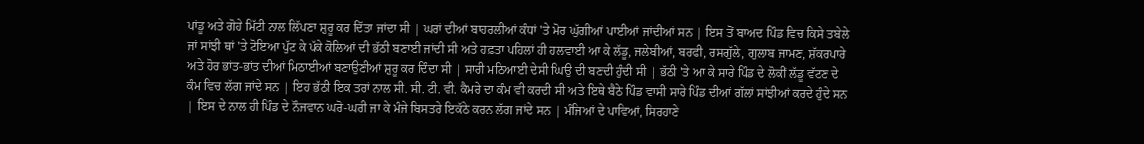ਪਾਂਡੂ ਅਤੇ ਗੋਹੇ ਮਿੱਟੀ ਨਾਲ ਲਿੱਪਣਾ ਸ਼ੁਰੂ ਕਰ ਦਿੱਤਾ ਜਾਂਦਾ ਸੀ | ਘਰਾਂ ਦੀਆਂ ਬਾਹਰਲੀਆਂ ਕੰਧਾਂ 'ਤੇ ਮੋਰ ਘੁੱਗੀਆਂ ਪਾਈਆਂ ਜਾਂਦੀਆਂ ਸਨ | ਇਸ ਤੋਂ ਬਾਅਦ ਪਿੰਡ ਵਿਚ ਕਿਸੇ ਤਬੇਲੇ ਜਾਂ ਸਾਂਝੀ ਥਾਂ 'ਤੇ ਟੋਇਆ ਪੁੱਟ ਕੇ ਪੱਕੇ ਕੋਲਿਆਂ ਦੀ ਭੱਠੀ ਬਣਾਈ ਜਾਂਦੀ ਸੀ ਅਤੇ ਹਫ਼ਤਾ ਪਹਿਲਾਂ ਹੀ ਹਲਵਾਈ ਆ ਕੇ ਲੱਡੂ, ਜਲੇਬੀਆਂ, ਬਰਫੀ, ਰਸਗੁੱਲੇ, ਗੁਲਾਬ ਜਾਮਣ, ਸ਼ੱਕਰਪਾਰੇ ਅਤੇ ਹੋਰ ਭਾਂਤ-ਭਾਂਤ ਦੀਆਂ ਮਿਠਾਈਆਂ ਬਣਾਉਣੀਆਂ ਸ਼ੁਰੂ ਕਰ ਦਿੰਦਾ ਸੀ | ਸਾਰੀ ਮਠਿਆਈ ਦੇਸੀ ਘਿਉ ਦੀ ਬਣਦੀ ਹੁੰਦੀ ਸੀ | ਭੱਠੀ 'ਤੇ ਆ ਕੇ ਸਾਰੇ ਪਿੰਡ ਦੇ ਲੋਕੀਂ ਲੱਡੂ ਵੱਟਣ ਦੇ ਕੰਮ ਵਿਚ ਲੱਗ ਜਾਂਦੇ ਸਨ | ਇਹ ਭੱਠੀ ਇਕ ਤਰਾਂ ਨਾਲ ਸੀ. ਸੀ. ਟੀ. ਵੀ. ਕੈਮਰੇ ਦਾ ਕੰਮ ਵੀ ਕਰਦੀ ਸੀ ਅਤੇ ਇਥੇ ਬੈਠੇ ਪਿੰਡ ਵਾਸੀ ਸਾਰੇ ਪਿੰਡ ਦੀਆਂ ਗੱਲਾਂ ਸਾਂਝੀਆਂ ਕਰਦੇ ਹੁੰਦੇ ਸਨ | ਇਸ ਦੇ ਨਾਲ ਹੀ ਪਿੰਡ ਦੇ ਨੌਜਵਾਨ ਘਰੋ-ਘਰੀ ਜਾ ਕੇ ਮੰਜੇ ਬਿਸਤਰੇ ਇਕੱਠੇ ਕਰਨ ਲੱਗ ਜਾਂਦੇ ਸਨ | ਮੰਜਿਆਂ ਦੇ ਪਾਵਿਆਂ, ਸਿਰਹਾਣੇ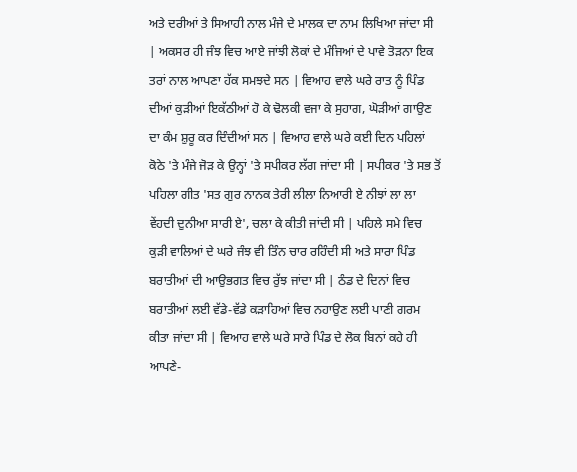ਅਤੇ ਦਰੀਆਂ ਤੇ ਸਿਆਹੀ ਨਾਲ ਮੰਜੇ ਦੇ ਮਾਲਕ ਦਾ ਨਾਮ ਲਿਖਿਆ ਜਾਂਦਾ ਸੀ | ਅਕਸਰ ਹੀ ਜੰਝ ਵਿਚ ਆਏ ਜਾਂਝੀ ਲੋਕਾਂ ਦੇ ਮੰਜਿਆਂ ਦੇ ਪਾਵੇ ਤੋੜਨਾ ਇਕ ਤਰਾਂ ਨਾਲ ਆਪਣਾ ਹੱਕ ਸਮਝਦੇ ਸਨ | ਵਿਆਹ ਵਾਲੇ ਘਰੇ ਰਾਤ ਨੂੰ ਪਿੰਡ ਦੀਆਂ ਕੁੜੀਆਂ ਇਕੱਠੀਆਂ ਹੋ ਕੇ ਢੋਲਕੀ ਵਜਾ ਕੇ ਸੁਹਾਗ, ਘੋੜੀਆਂ ਗਾਉਣ ਦਾ ਕੰਮ ਸ਼ੁਰੂ ਕਰ ਦਿੰਦੀਆਂ ਸਨ | ਵਿਆਹ ਵਾਲੇ ਘਰੇ ਕਈ ਦਿਨ ਪਹਿਲਾਂ ਕੋਠੇ 'ਤੇ ਮੰਜੇ ਜੋੜ ਕੇ ਉਨ੍ਹਾਂ 'ਤੇ ਸਪੀਕਰ ਲੱਗ ਜਾਂਦਾ ਸੀ | ਸਪੀਕਰ 'ਤੇ ਸਭ ਤੋਂ ਪਹਿਲਾ ਗੀਤ 'ਸਤ ਗੁਰ ਨਾਨਕ ਤੇਰੀ ਲੀਲਾ ਨਿਆਰੀ ਏ ਨੀਝਾਂ ਲਾ ਲਾ ਵੇਂਹਦੀ ਦੁਨੀਆ ਸਾਰੀ ਏ', ਚਲਾ ਕੇ ਕੀਤੀ ਜਾਂਦੀ ਸੀ | ਪਹਿਲੇ ਸਮੇ ਵਿਚ ਕੁੜੀ ਵਾਲਿਆਂ ਦੇ ਘਰੇ ਜੰਝ ਵੀ ਤਿੰਨ ਚਾਰ ਰਹਿੰਦੀ ਸੀ ਅਤੇ ਸਾਰਾ ਪਿੰਡ ਬਰਾਤੀਆਂ ਦੀ ਆਉਭਗਤ ਵਿਚ ਰੁੱਝ ਜਾਂਦਾ ਸੀ | ਠੰਡ ਦੇ ਦਿਨਾਂ ਵਿਚ ਬਰਾਤੀਆਂ ਲਈ ਵੱਡੇ-ਵੱਡੇ ਕੜਾਹਿਆਂ ਵਿਚ ਨਹਾਉਣ ਲਈ ਪਾਣੀ ਗਰਮ ਕੀਤਾ ਜਾਂਦਾ ਸੀ | ਵਿਆਹ ਵਾਲੇ ਘਰੇ ਸਾਰੇ ਪਿੰਡ ਦੇ ਲੋਕ ਬਿਨਾਂ ਕਹੇ ਹੀ ਆਪਣੇ-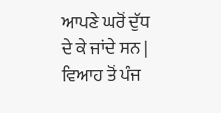ਆਪਣੇ ਘਰੋਂ ਦੁੱਧ ਦੇ ਕੇ ਜਾਂਦੇ ਸਨ | ਵਿਆਹ ਤੋਂ ਪੰਜ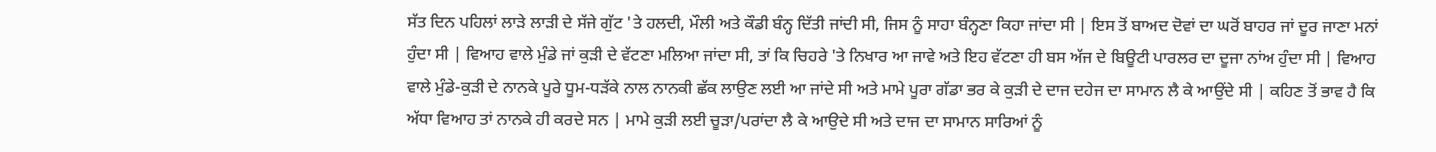ਸੱਤ ਦਿਨ ਪਹਿਲਾਂ ਲਾੜੇ ਲਾੜੀ ਦੇ ਸੱਜੇ ਗੁੱਟ 'ਤੇ ਹਲਦੀ, ਮੌਲੀ ਅਤੇ ਕੌਡੀ ਬੰਨ੍ਹ ਦਿੱਤੀ ਜਾਂਦੀ ਸੀ, ਜਿਸ ਨੂੰ ਸਾਹਾ ਬੰਨ੍ਹਣਾ ਕਿਹਾ ਜਾਂਦਾ ਸੀ | ਇਸ ਤੋਂ ਬਾਅਦ ਦੋਵਾਂ ਦਾ ਘਰੋਂ ਬਾਹਰ ਜਾਂ ਦੂਰ ਜਾਣਾ ਮਨਾਂ ਹੁੰਦਾ ਸੀ | ਵਿਆਹ ਵਾਲੇ ਮੁੰਡੇ ਜਾਂ ਕੁੜੀ ਦੇ ਵੱਟਣਾ ਮਲਿਆ ਜਾਂਦਾ ਸੀ, ਤਾਂ ਕਿ ਚਿਹਰੇ 'ਤੇ ਨਿਖਾਰ ਆ ਜਾਵੇ ਅਤੇ ਇਹ ਵੱਟਣਾ ਹੀ ਬਸ ਅੱਜ ਦੇ ਬਿਊਟੀ ਪਾਰਲਰ ਦਾ ਦੂਜਾ ਨਾਂਅ ਹੁੰਦਾ ਸੀ | ਵਿਆਹ ਵਾਲੇ ਮੁੰਡੇ-ਕੁੜੀ ਦੇ ਨਾਨਕੇ ਪੂਰੇ ਧੂਮ-ਧੜੱਕੇ ਨਾਲ ਨਾਨਕੀ ਛੱਕ ਲਾਉਣ ਲਈ ਆ ਜਾਂਦੇ ਸੀ ਅਤੇ ਮਾਮੇ ਪੂਰਾ ਗੱਡਾ ਭਰ ਕੇ ਕੁੜੀ ਦੇ ਦਾਜ ਦਹੇਜ ਦਾ ਸਾਮਾਨ ਲੈ ਕੇ ਆਉਂਦੇ ਸੀ | ਕਹਿਣ ਤੋਂ ਭਾਵ ਹੈ ਕਿ ਅੱਧਾ ਵਿਆਹ ਤਾਂ ਨਾਨਕੇ ਹੀ ਕਰਦੇ ਸਨ | ਮਾਮੇ ਕੁੜੀ ਲਈ ਚੂੜਾ/ਪਰਾਂਦਾ ਲੈ ਕੇ ਆਉਦੇ ਸੀ ਅਤੇ ਦਾਜ ਦਾ ਸਾਮਾਨ ਸਾਰਿਆਂ ਨੂੰ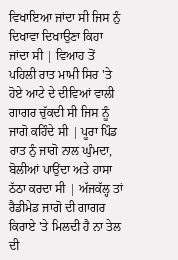ਵਿਖਾਇਆ ਜਾਂਦਾ ਸੀ ਜਿਸ ਨੁੰ ਦਿਖਾਵਾ ਦਿਖਾਉਣਾ ਕਿਹਾ ਜਾਂਦਾ ਸੀ | ਵਿਆਹ ਤੋਂ ਪਹਿਲੀ ਰਾਤ ਮਾਮੀ ਸਿਰ 'ਤੇ ਹੋਏ ਆਟੇ ਦੇ ਦੀਵਿਆਂ ਵਾਲੀ ਗਾਗਰ ਚੁੱਕਦੀ ਸੀ ਜਿਸ ਨੂੰ ਜਾਗੋ ਕਹਿੰਦੇ ਸੀ | ਪੂਰਾ ਪਿੰਡ ਰਾਤ ਨੁੰ ਜਾਗੋ ਨਾਲ ਘੁੰਮਦਾ, ਬੋਲੀਆਂ ਪਾਉਂਦਾ ਅਤੇ ਹਾਸਾ ਠੱਠਾ ਕਰਦਾ ਸੀ | ਅੱਜਕੱਲ੍ਹ ਤਾਂ ਰੈਡੀਮੇਡ ਜਾਗੋ ਦੀ ਗਾਗਰ ਕਿਰਾਏ 'ਤੇ ਮਿਲਦੀ ਹੈ ਨਾ ਤੇਲ ਦੀ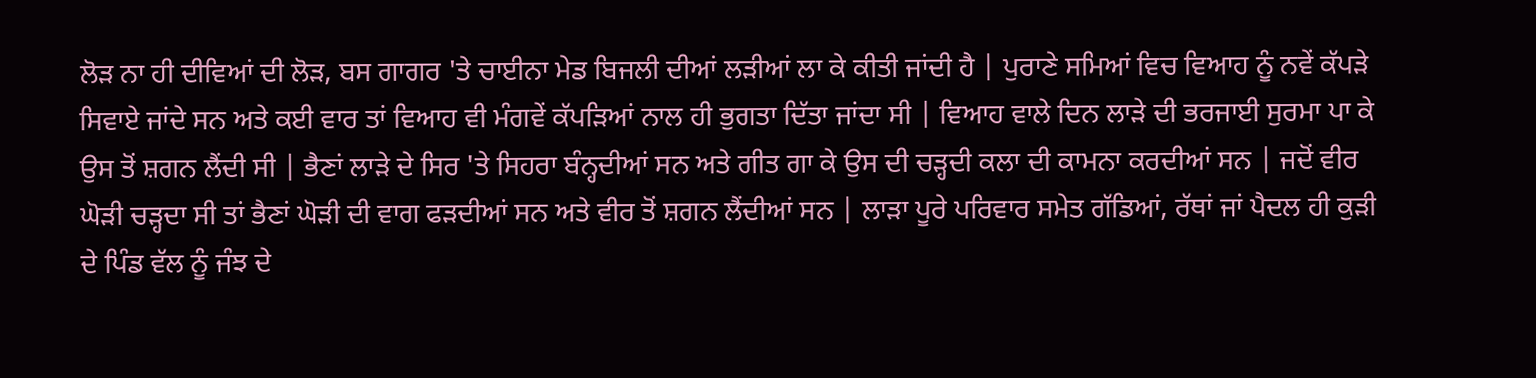ਲੋੜ ਨਾ ਹੀ ਦੀਵਿਆਂ ਦੀ ਲੋੜ, ਬਸ ਗਾਗਰ 'ਤੇ ਚਾਈਨਾ ਮੇਡ ਬਿਜਲੀ ਦੀਆਂ ਲੜੀਆਂ ਲਾ ਕੇ ਕੀਤੀ ਜਾਂਦੀ ਹੈ | ਪੁਰਾਣੇ ਸਮਿਆਂ ਵਿਚ ਵਿਆਹ ਨੂੰ ਨਵੇਂ ਕੱਪੜੇ ਸਿਵਾਏ ਜਾਂਦੇ ਸਨ ਅਤੇ ਕਈ ਵਾਰ ਤਾਂ ਵਿਆਹ ਵੀ ਮੰਗਵੇਂ ਕੱਪੜਿਆਂ ਨਾਲ ਹੀ ਭੁਗਤਾ ਦਿੱਤਾ ਜਾਂਦਾ ਸੀ | ਵਿਆਹ ਵਾਲੇ ਦਿਨ ਲਾੜੇ ਦੀ ਭਰਜਾਈ ਸੁਰਮਾ ਪਾ ਕੇ ਉਸ ਤੋਂ ਸ਼ਗਨ ਲੈਂਦੀ ਸੀ | ਭੈਣਾਂ ਲਾੜੇ ਦੇ ਸਿਰ 'ਤੇ ਸਿਹਰਾ ਬੰਨ੍ਹਦੀਆਂ ਸਨ ਅਤੇ ਗੀਤ ਗਾ ਕੇ ਉਸ ਦੀ ਚੜ੍ਹਦੀ ਕਲਾ ਦੀ ਕਾਮਨਾ ਕਰਦੀਆਂ ਸਨ | ਜਦੋਂ ਵੀਰ ਘੋੜੀ ਚੜ੍ਹਦਾ ਸੀ ਤਾਂ ਭੈਣਾਂ ਘੋੜੀ ਦੀ ਵਾਗ ਫੜਦੀਆਂ ਸਨ ਅਤੇ ਵੀਰ ਤੋਂ ਸ਼ਗਨ ਲੈਂਦੀਆਂ ਸਨ | ਲਾੜਾ ਪੂਰੇ ਪਰਿਵਾਰ ਸਮੇਤ ਗੱਡਿਆਂ, ਰੱਥਾਂ ਜਾਂ ਪੈਦਲ ਹੀ ਕੁੜੀ ਦੇ ਪਿੰਡ ਵੱਲ ਨੂੰ ਜੰਝ ਦੇ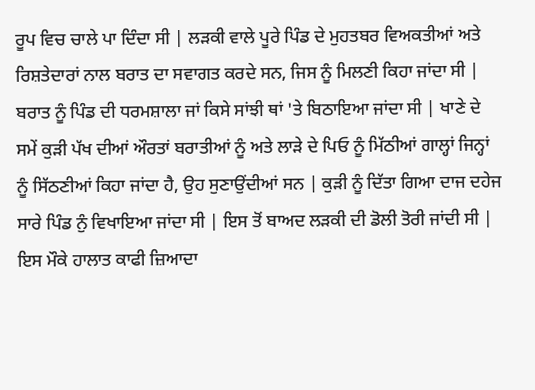ਰੂਪ ਵਿਚ ਚਾਲੇ ਪਾ ਦਿੰਦਾ ਸੀ | ਲੜਕੀ ਵਾਲੇ ਪੂਰੇ ਪਿੰਡ ਦੇ ਮੁਹਤਬਰ ਵਿਅਕਤੀਆਂ ਅਤੇ ਰਿਸ਼ਤੇਦਾਰਾਂ ਨਾਲ ਬਰਾਤ ਦਾ ਸਵਾਗਤ ਕਰਦੇ ਸਨ, ਜਿਸ ਨੂੰ ਮਿਲਣੀ ਕਿਹਾ ਜਾਂਦਾ ਸੀ | ਬਰਾਤ ਨੂੰ ਪਿੰਡ ਦੀ ਧਰਮਸ਼ਾਲਾ ਜਾਂ ਕਿਸੇ ਸਾਂਝੀ ਥਾਂ 'ਤੇ ਬਿਠਾਇਆ ਜਾਂਦਾ ਸੀ | ਖਾਣੇ ਦੇ ਸਮੇਂ ਕੁੜੀ ਪੱਖ ਦੀਆਂ ਔਰਤਾਂ ਬਰਾਤੀਆਂ ਨੂੰ ਅਤੇ ਲਾੜੇ ਦੇ ਪਿਓ ਨੂੰ ਮਿੱਠੀਆਂ ਗਾਲ੍ਹਾਂ ਜਿਨ੍ਹਾਂ ਨੂੰ ਸਿੱਠਣੀਆਂ ਕਿਹਾ ਜਾਂਦਾ ਹੈ, ਉਹ ਸੁਣਾਉਂਦੀਆਂ ਸਨ | ਕੁੜੀ ਨੂੰ ਦਿੱਤਾ ਗਿਆ ਦਾਜ ਦਹੇਜ ਸਾਰੇ ਪਿੰਡ ਨੁੰ ਵਿਖਾਇਆ ਜਾਂਦਾ ਸੀ | ਇਸ ਤੋਂ ਬਾਅਦ ਲੜਕੀ ਦੀ ਡੋਲੀ ਤੋਰੀ ਜਾਂਦੀ ਸੀ | ਇਸ ਮੌਕੇ ਹਾਲਾਤ ਕਾਫੀ ਜ਼ਿਆਦਾ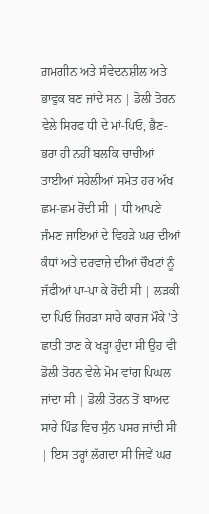ਗ਼ਮਗੀਨ ਅਤੇ ਸੰਵੇਦਨਸ਼ੀਲ ਅਤੇ ਭਾਵੁਕ ਬਣ ਜਾਂਦੇ ਸਨ | ਡੋਲੀ ਤੋਰਨ ਵੇਲੇ ਸਿਰਫ ਧੀ ਦੇ ਮਾਂ-ਪਿਓ, ਭੈਣ-ਭਰਾ ਹੀ ਨਹੀਂ ਬਲਕਿ ਚਾਚੀਆਂ ਤਾਈਆਂ ਸਹੇਲੀਆਂ ਸਮੇਤ ਹਰ ਅੱਖ ਛਮ-ਛਮ ਰੋਂਦੀ ਸੀ | ਧੀ ਆਪਣੇ ਜੰਮਣ ਜਾਇਆਂ ਦੇ ਵਿਹੜੇ ਘਰ ਦੀਆਂ ਕੰਧਾਂ ਅਤੇ ਦਰਵਾਜ਼ੇ ਦੀਆਂ ਚੌਖਟਾਂ ਨੂੰ ਜੱਫੀਆਂ ਪਾ-ਪਾ ਕੇ ਰੋਂਦੀ ਸੀ | ਲੜਕੀ ਦਾ ਪਿਓ ਜਿਹੜਾ ਸਾਰੇ ਕਾਰਜ ਮੌਕੇ 'ਤੇ ਛਾਤੀ ਤਾਣ ਕੇ ਖੜ੍ਹਾ ਹੁੰਦਾ ਸੀ ਉਹ ਵੀ ਡੋਲੀ ਤੋਰਨ ਵੇਲੇ ਮੋਮ ਵਾਂਗ ਪਿਘਲ ਜਾਂਦਾ ਸੀ | ਡੋਲੀ ਤੋਰਨ ਤੋਂ ਬਾਅਦ ਸਾਰੇ ਪਿੰਡ ਵਿਚ ਸੁੰਨ ਪਸਰ ਜਾਂਦੀ ਸੀ | ਇਸ ਤਰ੍ਹਾਂ ਲੱਗਦਾ ਸੀ ਜਿਵੇਂ ਘਰ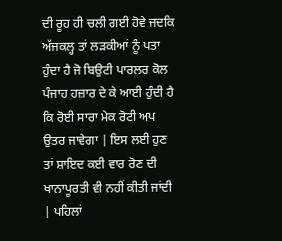ਦੀ ਰੂਹ ਹੀ ਚਲੀ ਗਈ ਹੋਵੇ ਜਦਕਿ ਅੱਜਕਲ੍ਹ ਤਾਂ ਲੜਕੀਆਂ ਨੂੰ ਪਤਾ ਹੁੰਦਾ ਹੈ ਜੋ ਬਿਉਟੀ ਪਾਰਲਰ ਕੋਲ ਪੰਜਾਹ ਹਜ਼ਾਰ ਦੇ ਕੇ ਆਈ ਹੁੰਦੀ ਹੈ ਕਿ ਰੋਈ ਸਾਰਾ ਮੇਕ ਰੋਟੀ ਅਪ ਉਤਰ ਜਾਵੇਗਾ | ਇਸ ਲਈ ਹੁਣ ਤਾਂ ਸ਼ਾਇਦ ਕਈ ਵਾਰ ਰੋਣ ਦੀ ਖਾਨਾਪੂਰਤੀ ਵੀ ਨਹੀਂ ਕੀਤੀ ਜਾਂਦੀ | ਪਹਿਲਾਂ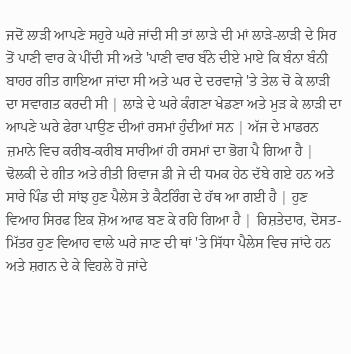ਜਦੋਂ ਲਾੜੀ ਆਪਣੇ ਸਹੁਰੇ ਘਰੇ ਜਾਂਦੀ ਸੀ ਤਾਂ ਲਾੜੇ ਦੀ ਮਾਂ ਲਾੜੇ-ਲਾੜੀ ਦੇ ਸਿਰ ਤੋਂ ਪਾਣੀ ਵਾਰ ਕੇ ਪੀਂਦੀ ਸੀ ਅਤੇ 'ਪਾਣੀ ਵਾਰ ਬੰਨੇ ਦੀਏ ਮਾਏ ਕਿ ਬੰਨਾ ਬੰਨੀ ਬਾਹਰ ਗੀਤ ਗਾਇਆ ਜਾਂਦਾ ਸੀ ਅਤੇ ਘਰ ਦੇ ਦਰਵਾਜ਼ੇ 'ਤੇ ਤੇਲ ਚੋ ਕੇ ਲਾੜੀ ਦਾ ਸਵਾਗਤ ਕਰਦੀ ਸੀ | ਲਾੜੇ ਦੇ ਘਰੇ ਕੰਗਣਾ ਖੇਡਣਾ ਅਤੇ ਮੁੜ ਕੇ ਲਾੜੀ ਦਾ ਆਪਣੇ ਘਰੇ ਫੇਰਾ ਪਾਉਣ ਦੀਆਂ ਰਸਮਾਂ ਹੁੰਦੀਆਂ ਸਨ | ਅੱਜ ਦੇ ਮਾਡਰਨ ਜ਼ਮਾਨੇ ਵਿਚ ਕਰੀਬ-ਕਰੀਬ ਸਾਰੀਆਂ ਹੀ ਰਸਮਾਂ ਦਾ ਭੋਗ ਪੈ ਗਿਆ ਹੈ | ਢੋਲਕੀ ਦੇ ਗੀਤ ਅਤੇ ਰੀਤੀ ਰਿਵਾਜ ਡੀ ਜੇ ਦੀ ਧਮਕ ਹੇਠ ਦੱਬੇ ਗਏ ਹਨ ਅਤੇ ਸਾਰੇ ਪਿੰਡ ਦੀ ਸਾਂਝ ਹੁਣ ਪੈਲੇਸ ਤੇ ਕੈਟਰਿੰਗ ਦੇ ਹੱਥ ਆ ਗਈ ਹੈ | ਹੁਣ ਵਿਆਹ ਸਿਰਫ ਇਕ ਸ਼ੋਅ ਆਫ ਬਣ ਕੇ ਰਹਿ ਗਿਆ ਹੈ | ਰਿਸ਼ਤੇਦਾਰ, ਦੋਸਤ-ਮਿੱਤਰ ਹੁਣ ਵਿਆਹ ਵਾਲੇ ਘਰੇ ਜਾਣ ਦੀ ਥਾਂ 'ਤੇ ਸਿੱਧਾ ਪੈਲੇਸ ਵਿਚ ਜਾਂਦੇ ਹਨ ਅਤੇ ਸ਼ਗਨ ਦੇ ਕੇ ਵਿਹਲੇ ਹੋ ਜਾਂਦੇ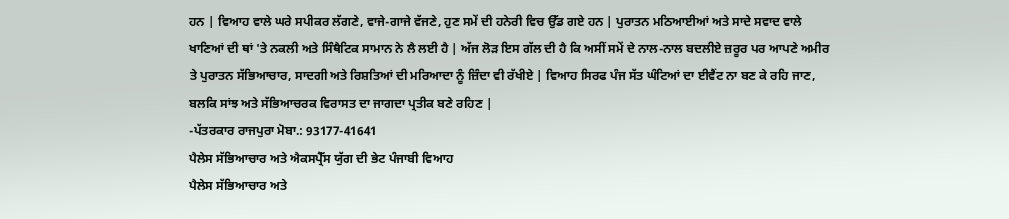ਹਨ | ਵਿਆਹ ਵਾਲੇ ਘਰੇ ਸਪੀਕਰ ਲੱਗਣੇ, ਵਾਜੇ-ਗਾਜੇ ਵੱਜਣੇ, ਹੁਣ ਸਮੇਂ ਦੀ ਹਨੇਰੀ ਵਿਚ ਉੱਡ ਗਏ ਹਨ | ਪੁਰਾਤਨ ਮਠਿਆਈਆਂ ਅਤੇ ਸਾਦੇ ਸਵਾਦ ਵਾਲੇ ਖਾਣਿਆਂ ਦੀ ਥਾਂ 'ਤੇ ਨਕਲੀ ਅਤੇ ਸਿੰਥੈਟਿਕ ਸਾਮਾਨ ਨੇ ਲੈ ਲਈ ਹੈ | ਅੱਜ ਲੋੜ ਇਸ ਗੱਲ ਦੀ ਹੈ ਕਿ ਅਸੀਂ ਸਮੇਂ ਦੇ ਨਾਲ-ਨਾਲ ਬਦਲੀਏ ਜ਼ਰੂਰ ਪਰ ਆਪਣੇ ਅਮੀਰ ਤੇ ਪੁਰਾਤਨ ਸੱਭਿਆਚਾਰ, ਸਾਦਗੀ ਅਤੇ ਰਿਸ਼ਤਿਆਂ ਦੀ ਮਰਿਆਦਾ ਨੂੰ ਜ਼ਿੰਦਾ ਵੀ ਰੱਖੀਏ | ਵਿਆਹ ਸਿਰਫ ਪੰਜ ਸੱਤ ਘੰਟਿਆਂ ਦਾ ਈਵੈਂਟ ਨਾ ਬਣ ਕੇ ਰਹਿ ਜਾਣ, ਬਲਕਿ ਸਾਂਝ ਅਤੇ ਸੱਭਿਆਚਰਕ ਵਿਰਾਸਤ ਦਾ ਜਾਗਦਾ ਪ੍ਰਤੀਕ ਬਣੇ ਰਹਿਣ |
-ਪੱਤਰਕਾਰ ਰਾਜਪੁਰਾ ਮੋਬਾ.: 93177-41641
ਪੈਲੇਸ ਸੱਭਿਆਚਾਰ ਅਤੇ ਐਕਸਪ੍ਰੈੱਸ ਯੁੱਗ ਦੀ ਭੇਟ ਪੰਜਾਬੀ ਵਿਆਹ
ਪੈਲੇਸ ਸੱਭਿਆਚਾਰ ਅਤੇ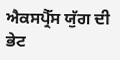ਐਕਸਪ੍ਰੈੱਸ ਯੁੱਗ ਦੀ ਭੇਟ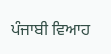ਪੰਜਾਬੀ ਵਿਆਹ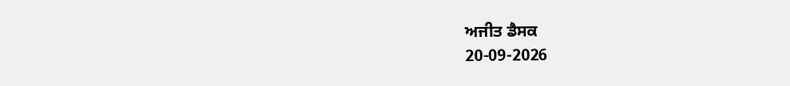ਅਜੀਤ ਡੈਸਕ
20-09-2026